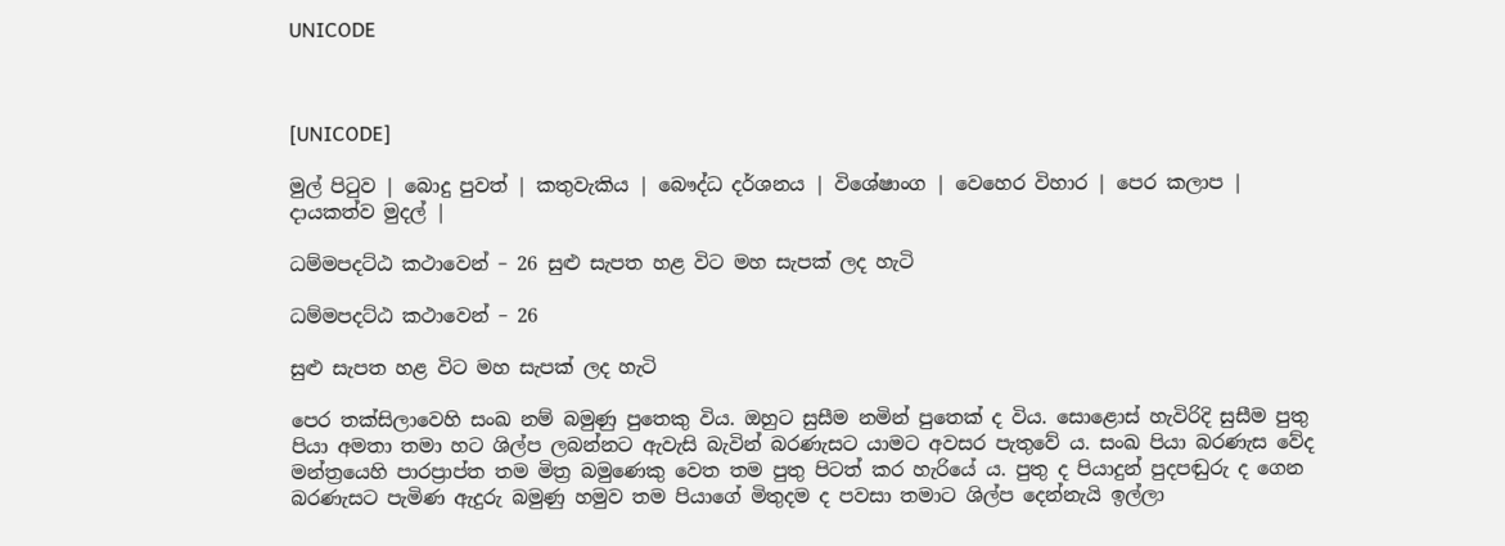UNICODE



[UNICODE]

මුල් පිටුව | බොදු පුවත් | කතුවැකිය | බෞද්ධ දර්ශනය | විශේෂාංග | වෙහෙර විහාර | පෙර කලාප | දායකත්ව මුදල් |

ධම්මපදට්ඨ කථාවෙන් – 26 සුළු සැපත හළ විට මහ සැපක් ලද හැටි

ධම්මපදට්ඨ කථාවෙන් – 26

සුළු සැපත හළ විට මහ සැපක් ලද හැටි

පෙර තක්සිලාවෙහි සංඛ නම් බමුණු පුතෙකු විය. ඔහුට සුසීම නමින් පුතෙක් ද විය. සොළොස් හැවිරිදි සුසීම පුතු පියා අමතා තමා හට ශිල්ප ලබන්නට ඇවැසි බැවින් බරණැසට යාමට අවසර පැතුවේ ය. සංඛ පියා බරණැස වේද මන්ත්‍රයෙහි පාරප්‍රාප්ත තම මිත්‍ර බමුණෙකු වෙත තම පුතු පිටත් කර හැරියේ ය. පුතු ද පියාදුන් පුදපඬුරු ද ගෙන බරණැසට පැමිණ ඇදුරු බමුණු හමුව තම පියාගේ මිතුදම ද පවසා තමාට ශිල්ප දෙන්නැයි ඉල්ලා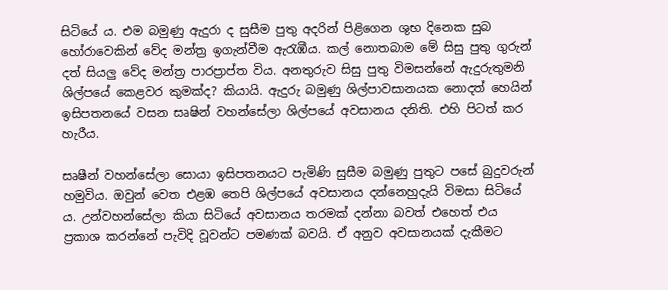සිටියේ ය. එම බමුණු ඇදුරා ද සුසීම පුතු අදරින් පිළිගෙන ශුභ දිනෙක සුබ හෝරාවෙකින් වේද මන්ත්‍ර ඉගැන්වීම ඇරැඹීය. කල් නොතබාම මේ සිසු පුතු ගුරුන් දත් සියලු වේද මන්ත්‍ර පාරප්‍රාප්ත විය. අනතුරුව සිසු පුතු විමසන්නේ ඇදුරුතුමනි ශිල්පයේ කෙළවර කුමක්ද? කියායි. ඇදුරු බමුණු ශිල්පාවසානයක නොදත් හෙයින් ඉසිපතනයේ වසන සෘෂින් වහන්සේලා ශිල්පයේ අවසානය දනිති. එහි පිටත් කර හැරීය.

සෘෂීන් වහන්සේලා සොයා ඉසිපතනයට පැමිණි සුසීම බමුණු පුතුට පසේ බුදුවරුන් හමුවිය. ඔවුන් වෙත එළඹ තෙපි ශිල්පයේ අවසානය දන්නෙහුදැයි විමසා සිටියේ ය. උන්වහන්සේලා කියා සිටියේ අවසානය තරමක් දන්නා බවත් එහෙත් එය ප්‍රකාශ කරන්නේ පැවිදි වූවන්ට පමණක් බවයි. ඒ අනුව අවසානයක් දැකීමට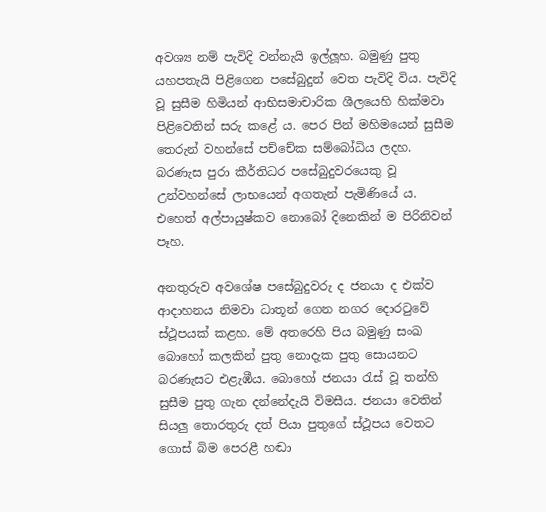අවශ්‍ය නම් පැවිදි වන්නැයි ඉල්ලූහ. බමුණු පුතු යහපතැයි පිළිගෙන පසේබුදුන් වෙත පැවිදි විය. පැවිදි වූ සුසීම හිමියන් ආභිසමාචාරික ශීලයෙහි හික්මවා පිළිවෙතින් සරු කළේ ය. පෙර පින් මහිමයෙන් සුසීම තෙරුන් වහන්සේ පච්චේක සම්බෝධිය ලදහ. බරණැස පුරා කීර්තිධර පසේබුදුවරයෙකු වූ උන්වහන්සේ ලාභයෙන් අගතැන් පැමිණියේ ය. එහෙත් අල්පායුෂ්කව නොබෝ දිනෙකින් ම පිරිනිවන් පෑහ.

අනතුරුව අවශේෂ පසේබුදුවරු ද ජනයා ද එක්ව ආදාහනය නිමවා ධාතූන් ගෙන නගර දොරටුවේ ස්ථූපයක් කළහ. මේ අතරෙහි පිය බමුණු සංඛ බොහෝ කලකින් පුතු නොදැක පුතු සොයනට බරණැසට එළැඹීය. බොහෝ ජනයා රැස් වූ තන්හි සුසීම පුතු ගැන දන්නේදැයි විමසීය. ජනයා වෙතින් සියලු තොරතුරු දත් පියා පුතුගේ ස්ථූපය වෙතට ගොස් බිම පෙරළී හඬා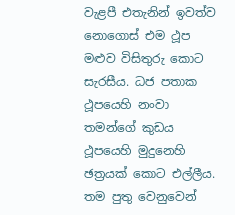වැළපී එතැනින් ඉවත්ව නොගොස් එම ථූප මළුව විසිතුරු කොට සැරසීය. ධජ පතාක ථූපයෙහි නංවා තමන්ගේ කුඩය ථූපයෙහි මුදුනෙහි ඡත්‍රයක් කොට එල්ලීය. තම පුතු වෙනුවෙන්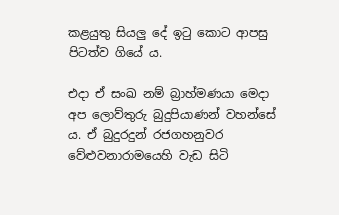කළයුතු සියලු දේ ඉටු කොට ආපසු පිටත්ව ගියේ ය.

එදා ඒ සංඛ නම් බ්‍රාහ්මණයා මෙදා අප ලොව්තුරු බුදුපියාණන් වහන්සේ ය. ඒ බුදුරදුන් රජගහනුවර වේළුවනාරාමයෙහි වැඩ සිටි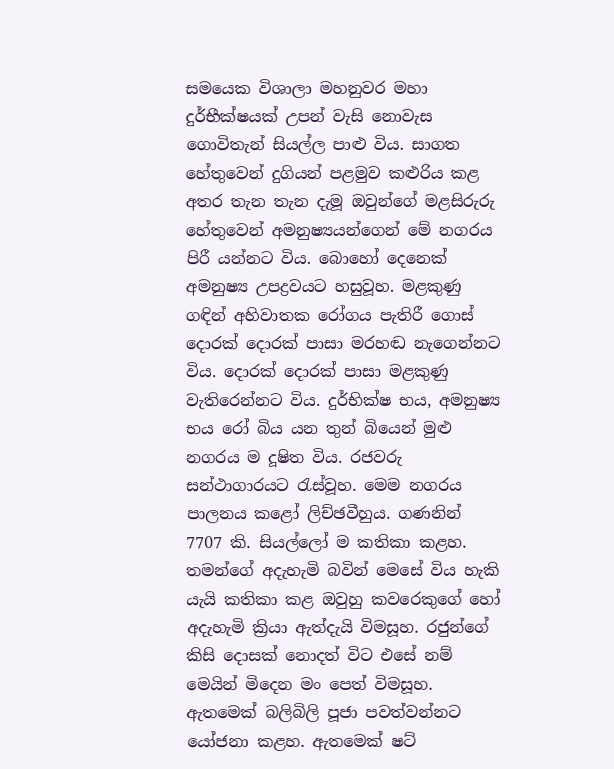සමයෙක විශාලා මහනුවර මහා දුර්භීක්ෂයක් උපන් වැසි නොවැස ගොවිතැන් සියල්ල පාළු විය. සාගත හේතුවෙන් දුගියන් පළමුව කළුරිය කළ අතර තැන තැන දැමූ ඔවුන්ගේ මළසිරුරු හේතුවෙන් අමනුෂ්‍යයන්ගෙන් මේ නගරය පිරී යන්නට විය. බොහෝ දෙනෙක් අමනුෂ්‍ය උපද්‍රවයට හසුවූහ. මළකුණු ගඳින් අහිවාතක රෝගය පැතිරී ගොස් දොරක් දොරක් පාසා මරහඬ නැගෙන්නට විය. දොරක් දොරක් පාසා මළකුණු වැතිරෙන්නට විය. දුර්භික්ෂ භය, අමනුෂ්‍ය භය රෝ බිය යන තුන් බියෙන් මුළු නගරය ම දූෂිත විය. රජවරු සන්ථාගාරයට රැස්වූහ. මෙම නගරය පාලනය කළෝ ලිච්ඡවීහුය. ගණනින් 7707 කි. සියල්ලෝ ම කතිකා කළහ. තමන්ගේ අදැහැමි බවින් මෙසේ විය හැකි යැයි කතිකා කළ ඔවුහු කවරෙකුගේ හෝ අදැහැමි ක්‍රියා ඇත්දැයි විමසූහ. රජුන්ගේ කිසි දොසක් නොදත් විට එසේ නම් මෙයින් මිදෙන මං පෙත් විමසූහ. ඇතමෙක් බලිබිලි පූජා පවත්වන්නට යෝජනා කළහ. ඇතමෙක් ෂට්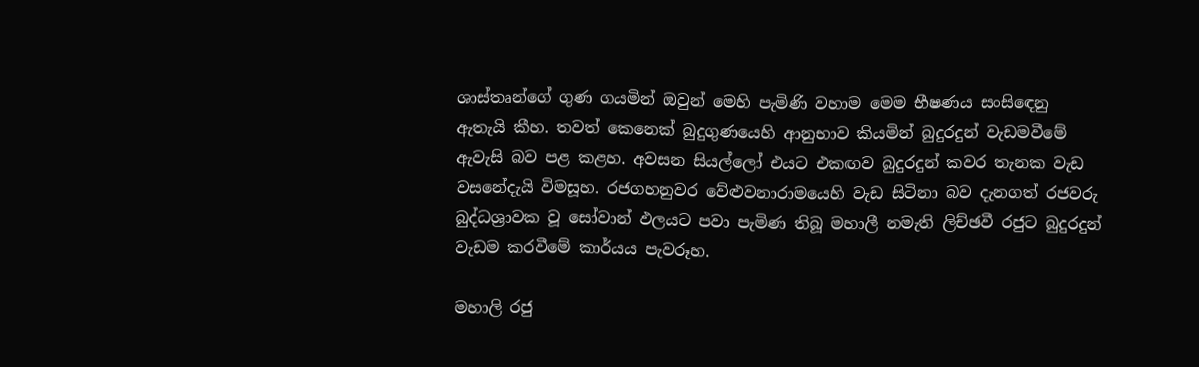ශාස්තෘන්ගේ ගුණ ගයමින් ඔවුන් මෙහි පැමිණි වහාම මෙම භීෂණය සංසිඳෙනු ඇතැයි කීහ. තවත් කෙනෙක් බුදුගුණයෙහි ආනුභාව කියමින් බුදුරදුන් වැඩමවීමේ ඇවැසි බව පළ කළහ. අවසන සියල්ලෝ එයට එකඟව බුදුරදුන් කවර තැනක වැඩ වසනේදැයි විමසූහ. රජගහනුවර වේළුවනාරාමයෙහි වැඩ සිටිනා බව දැනගත් රජවරු බුද්ධශ්‍රාවක වූ සෝවාන් ඵලයට පවා පැමිණ තිබූ මහාලී නමැති ලිච්ඡවී රජුට බුදුරදුන් වැඩම කරවීමේ කාර්යය පැවරූහ.

මහාලි රජු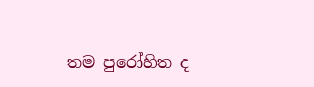තම පුරෝහිත ද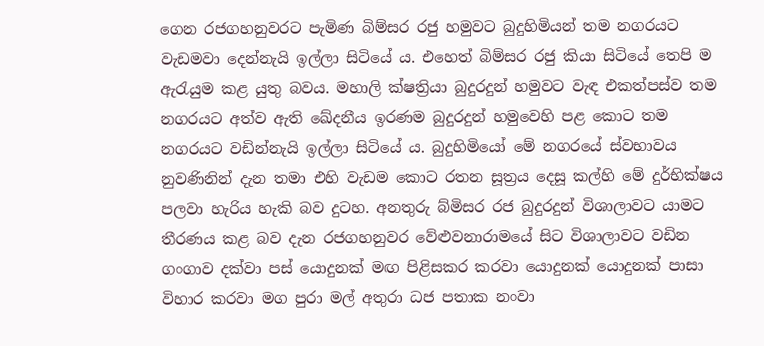ගෙන රජගහනුවරට පැමිණ බිම්සර රජු හමුවට බුදුහිමියන් තම නගරයට වැඩමවා දෙන්නැයි ඉල්ලා සිටියේ ය. එහෙත් බිම්සර රජු කියා සිටියේ තෙපි ම ඇරැයුම කළ යුතු බවය. මහාලි ක්ෂත්‍රියා බුදුරදුන් හමුවට වැඳ එකත්පස්ව තම නගරයට අත්ව ඇති ඛේදනීය ඉරණම බුදුරදුන් හමුවෙහි පළ කොට තම නගරයට වඩින්නැයි ඉල්ලා සිටියේ ය. බුදුහිමියෝ මේ නගරයේ ස්වභාවය නුවණිනින් දැන තමා එහි වැඩම කොට රතන සූත්‍රය දෙසූ කල්හි මේ දුර්භික්ෂය පලවා හැරිය හැකි බව දුටහ. අනතුරු බ්මිසර රජ බුදුරදුන් විශාලාවට යාමට තීරණය කළ බව දැන රජගහනුවර වේළුවනාරාමයේ සිට විශාලාවට වඩින ගංගාව දක්වා පස් යොදුනක් මඟ පිළිසකර කරවා යොදුනක් යොදුනක් පාසා විහාර කරවා මග පුරා මල් අතුරා ධජ පතාක නංවා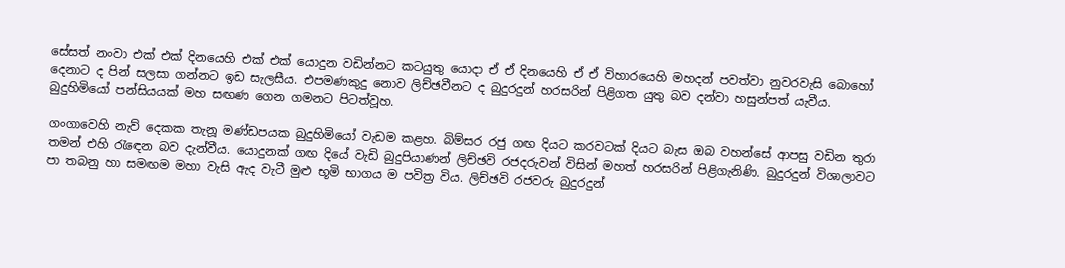සේසත් නංවා එක් එක් දිනයෙහි එක් එක් යොදුන වඩින්නට කටයුතු යොදා ඒ ඒ දිනයෙහි ඒ ඒ විහාරයෙහි මහදන් පවත්වා නුවරවැසි බොහෝ දෙනාට ද පින් සලසා ගන්නට ඉඩ සැලසීය. එපමණකුදු නොව ලිච්ඡවීනට ද බුදුරදුන් හරසරින් පිළිගත යුතු බව දන්වා හසුන්පත් යැවීය. බුදුහිමියෝ පන්සියයක් මහ සඟණ ගෙන ගමනට පිටත්වූහ.

ගංගාවෙහි නැව් දෙකක තැනූ මණ්ඩපයක බුදුහිමියෝ වැඩම කළහ. බිම්සර රජු ගඟ දියට කරවටක් දියට බැස ඔබ වහන්සේ ආපසු වඩින තුරා තමන් එහි රැඳෙන බව දැන්වීය. යොදුනක් ගඟ දියේ වැඩි බුදුපියාණන් ලිච්ඡවි රජදරුවන් විසින් මහත් හරසරින් පිළිගැනිණි. බුදුරදුන් විශාලාවට පා තබනු හා සමඟම මහා වැසි ඇද වැටී මුළු භූමි භාගය ම පවිත්‍ර විය. ලිච්ඡවි රජවරු බුදුරදුන්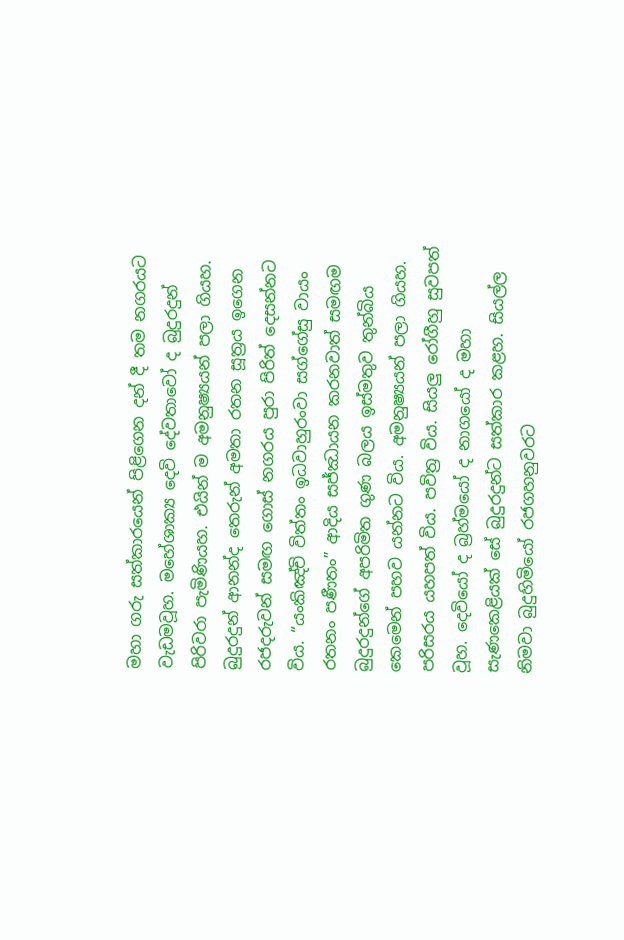මහා ගරු සත්කාරයෙන් පිළිගෙන දන් දී තම නගරයට වැඩමවූහ. මහේශාක්‍ය දෙවි දේවතාවෝ ද බුදුරදුන් පිරිවරා පැමිණියහ. එයින් ම අමනුෂ්‍යයන් පලා ගියහ. බුදුරදුන් ආනන්ද තෙරුන් අමතා රතන සූත්‍රය ඉගෙන රජදරුවන් සමඟ ගොස් නගරය පුරා පිරිත් දෙසන්නට විය. “යංකිඤ්චි විත්තං ඉධවාහුරංවා සග්ගේසු වායං රතනං පණීතං” ආදිය සජ්ඣායන කරනවාත් සමඟම බුදුරදුන්ගේ අපරිමිත ගුණ බලය ඉස්මතුව තුන්බිය කෙමෙන් පහව යන්නට විය. අමනුෂ්‍යයන් පලා ගියහ. පරිසරය යහපත් විය. පවිත්‍ර විය. සියලු රෝගීහු සුවපත් වූහ. දෙවියෝ ද බ්‍රහ්මයෝ ද නාගයෝ ද මහා සැණකෙළියක් සේ බුදුරදුන්ට සත්කාර කළහ. සියල්ල නිමවා බුදුහිමියෝ රජගහනුවරට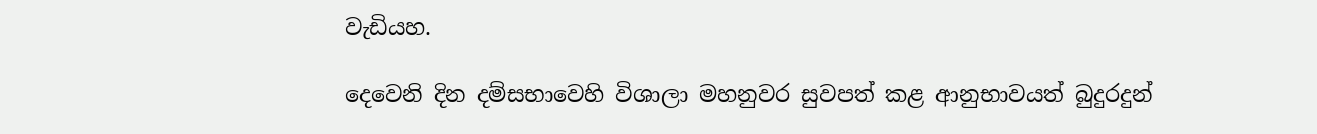වැඩියහ.

දෙවෙනි දින දම්සභාවෙහි විශාලා මහනුවර සුවපත් කළ ආනුභාවයත් බුදුරදුන්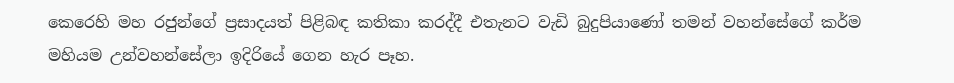කෙරෙහි මහ රජුන්ගේ ප්‍රසාදයත් පිළිබඳ කතිකා කරද්දී එතැනට වැඩි බුදුපියාණෝ තමන් වහන්සේගේ කර්ම මහියම උන්වහන්සේලා ඉදිරියේ ගෙන හැර පෑහ.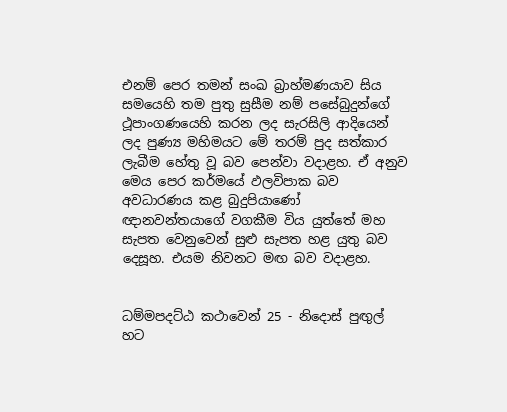එනම් පෙර තමන් සංඛ බ්‍රාහ්මණයාව සිය සමයෙහි තම පුතු සුසීම නම් පසේබුදුන්ගේ ථූපාංගණයෙහි කරන ලද සැරසිලි ආදියෙන් ලද පුණ්‍ය මහිමයට මේ තරම් පුද සත්කාර ලැබීම හේතු වූ බව පෙන්වා වදාළහ. ඒ අනුව මෙය පෙර කර්මයේ ඵලවිපාක බව අවධාරණය කළ බුදුපියාණෝ ඥානවන්තයාගේ වගකීම විය යුත්තේ මහ සැපත වෙනුවෙන් සුළු සැපත හළ යුතු බව දෙසූහ. එයම නිවනට මඟ බව වදාළහ.


ධම්මපදට්ඨ කථාවෙන් 25 - නිදොස් පුඟුල් හට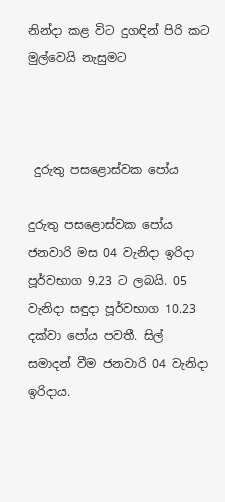නින්දා කළ විට දුගඳින් පිරි කට මුල්වෙයි නැසුමට



 දුරුතු පසළොස්වක පෝය

දුරුතු පසළොස්වක පෝය ජනවාරි මස 04 වැනිදා ඉරිදා පූර්වභාග 9.23 ට ලබයි. 05 වැනිදා සඳුදා පූර්වභාග 10.23 දක්වා පෝය පවතී. සිල් සමාදන් වීම ජනවාරි 04 වැනිදා ඉරිදාය.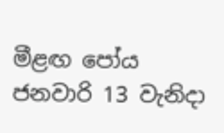මීළඟ පෝය
ජනවාරි 13 වැනිදා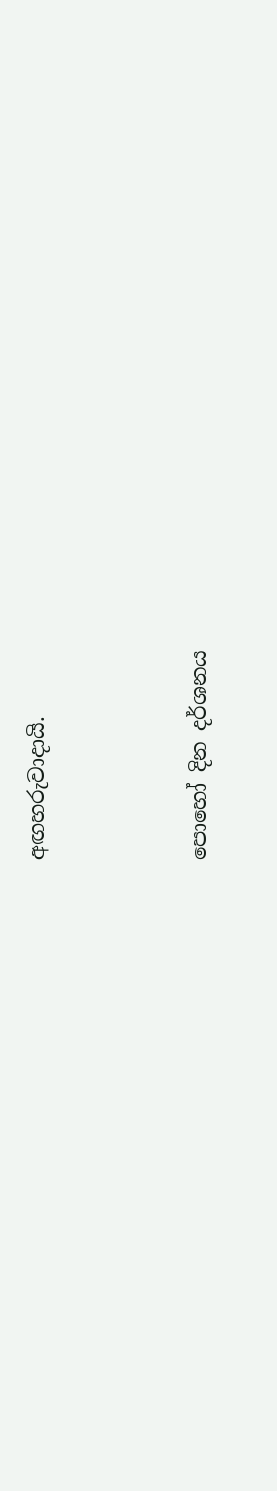අඟහරුවාදායි.



පොහෝ දින දර්ශනය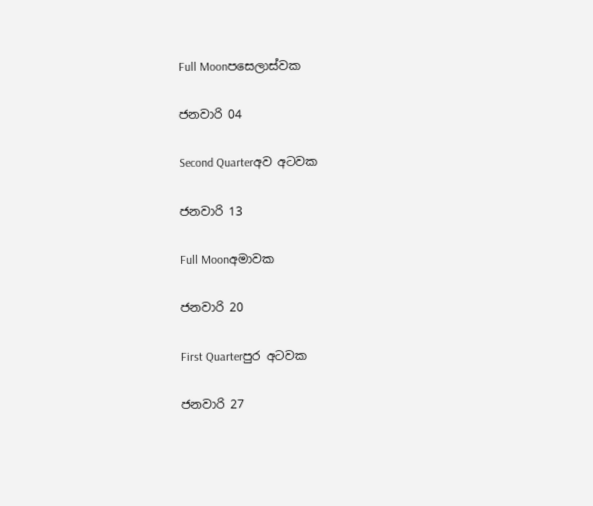Full Moonපසෙලාස්වක

ජනවාරි 04

Second Quarterඅව අටවක

ජනවාරි 13

Full Moonඅමාවක

ජනවාරි 20

First Quarterපුර අටවක

ජනවාරි 27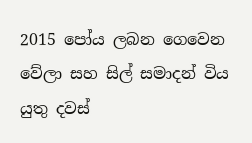2015 පෝය ලබන ගෙවෙන වේලා සහ සිල් සමාදන් විය යුතු දවස්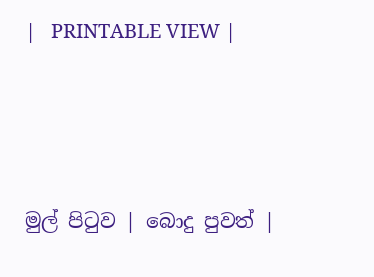|   PRINTABLE VIEW |




මුල් පිටුව | බොදු පුවත් |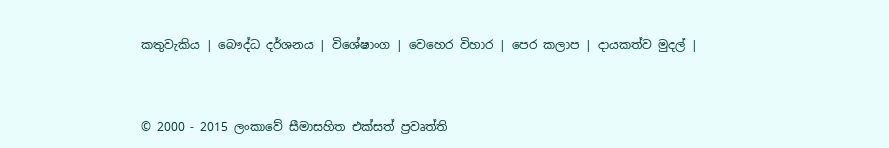කතුවැකිය | බෞද්ධ දර්ශනය | විශේෂාංග | වෙහෙර විහාර | පෙර කලාප | දායකත්ව මුදල් |



© 2000 - 2015 ලංකාවේ සීමාසහිත එක්සත් ප්‍රවෘත්ති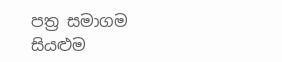පත්‍ර සමාගම
සියළුම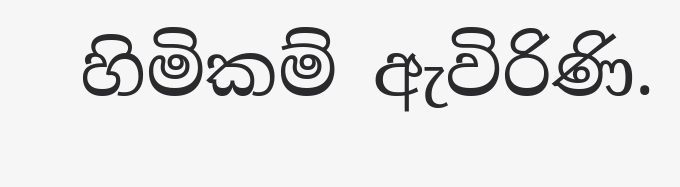හිමිකම් ඇවිරිණි.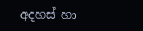අදහස් හා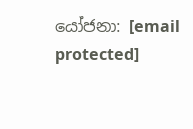යෝජනා: [email protected]